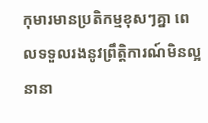កុមារមានប្រតិកម្មខុសៗគ្នា ពេលទទួលរងនូវព្រឹត្តិការណ៍មិនល្អនានា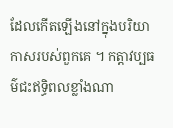ដែលកើតឡើងនៅក្នុងបរិយាកាសរបស់ពួកគេ ។ កត្តាវប្បធម៌ជះឥទ្ធិពលខ្លាំងណា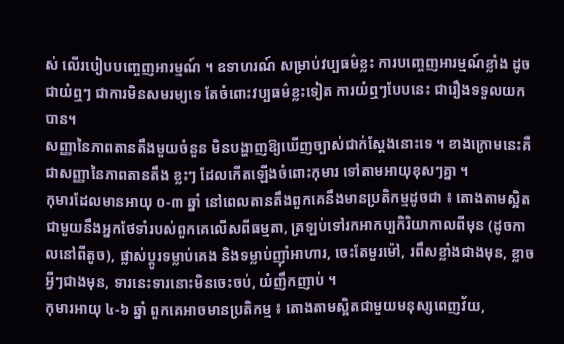ស់ លើរបៀបបញ្ចេញអារម្មណ៍ ។ ឧទាហរណ៍ សម្រាប់វប្បធម៌ខ្លះ ការបញ្ចេញអារម្មណ៍ខ្លាំង ដូចជាយំឮៗ ជាការមិនសមរម្យទេ តែចំពោះវប្បធម៌ខ្លះទៀត ការយំឮៗបែបនេះ ជារឿងទទួលយកបាន។
សញ្ញានៃភាពតានតឹងមួយចំនួន មិនបង្ហាញឱ្យឃើញច្បាស់ជាក់ស្ដែងនោះទេ ។ ខាងក្រោមនេះគឺជាសញ្ញានៃភាពតានតឹង ខ្លះៗ ដែលកើតឡើងចំពោះកុមារ ទៅតាមអាយុខុសៗគ្នា ។
កុមារដែលមានអាយុ ០-៣ ឆ្នាំ នៅពេលតានតឹងពួកគេនឹងមានប្រតិកម្មដូចជា ៖ តោងតាមស្អិតជាមួយនឹងអ្នកថែទាំរបស់ពួកគេលើសពីធម្មតា, ត្រឡប់ទៅរកអាកប្បកិរិយាកាលពីមុន (ដូចកាលនៅពីតូច), ផ្លាស់ប្ដូរទម្លាប់គេង និងទម្លាប់ញ៉ាំអាហារ, ចេះតែមួរម៉ៅ, រពឹសខ្លាំងជាងមុន, ខ្លាចអ្វីៗជាងមុន, ទារនេះទារនោះមិនចេះចប់, យំញឹកញាប់ ។
កុមារអាយុ ៤-៦ ឆ្នាំ ពួកគេអាចមានប្រតិកម្ម ៖ តោងតាមស្អិតជាមួយមនុស្សពេញវ័យ,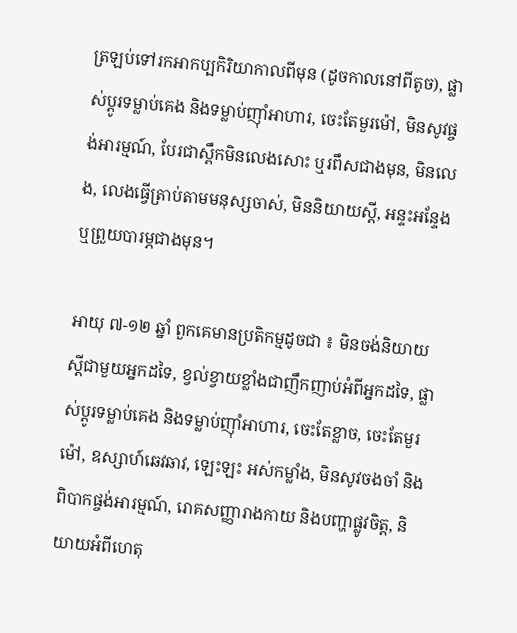ត្រឡប់ទៅរកអាកប្បកិរិយាកាលពីមុន (ដូចកាលនៅពីតូច), ផ្លាស់ប្ដូរទម្លាប់គេង និងទម្លាប់ញ៉ាំអាហារ, ចេះតែមួរម៉ៅ, មិនសូវផ្ចង់អារម្មណ៍, បែរជាស្ពឹកមិនលេងសោះ ឬរពឹសជាងមុន, មិនលេង, លេងធ្វើត្រាប់តាមមនុស្សចាស់, មិននិយាយស្ដី, អន្ទះអន្ទែង ឬព្រួយបារម្ភជាងមុន។

អាយុ ៧-១២ ឆ្នាំ ពួកគេមានប្រតិកម្មដូចជា ៖ មិនចង់និយាយស្តីជាមួយអ្នកដទៃ, ខ្វល់ខ្វាយខ្លាំងជាញឹកញាប់អំពីអ្នកដទៃ, ផ្លាស់ប្ដូរទម្លាប់គេង និងទម្លាប់ញ៉ាំអាហារ, ចេះតែខ្លាច, ចេះតែមួរម៉ៅ, ឧស្សាហ៍ឆេវឆាវ, ឡេះឡះ អស់កម្លាំង, មិនសូវចងចាំ និងពិបាកផ្ចង់អារម្មណ៍, រោគសញ្ញារាងកាយ និងបញ្ហាផ្លូវចិត្ត, និយាយអំពីហេតុ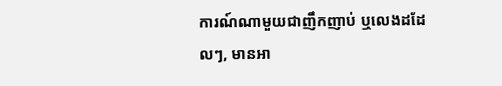ការណ៍ណាមួយជាញឹកញាប់ ឬលេងដដែលៗ, មានអា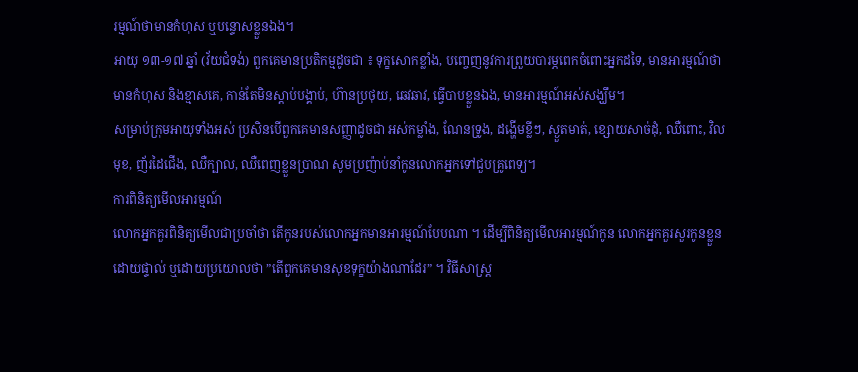រម្មណ៍ថាមានកំហុស ឬបន្ទោសខ្លួនឯង។
អាយុ ១៣-១៧ ឆ្នាំ (វ័យជំទង់) ពួកគេមានប្រតិកម្មដូចជា ៖ ទុក្ខសោកខ្លាំង, បញ្ចេញនូវការព្រួយបារម្ភពេកចំពោះអ្នកដទៃ, មានអារម្មណ៍ថាមានកំហុស និងខ្មាសគេ, កាន់តែមិនស្ដាប់បង្គាប់, ហ៊ានប្រថុយ, ឆេវឆាវ, ធ្វើបាបខ្លួនឯង, មានអារម្មណ៍អស់សង្ឃឹម។
សម្រាប់ក្រុមអាយុទាំងអស់ ប្រសិនបើពួកគេមានសញ្ញាដូចជា អស់កម្លាំង, ណែនទ្រូង, ដង្ហើមខ្លីៗ, ស្ងួតមាត់, ខ្សោយសាច់ដុំ, ឈឺពោះ, វិលមុខ, ញ័រដៃជើង, ឈឺក្បាល, ឈឺពេញខ្លួនប្រាណ សូមប្រញ៉ាប់នាំកូនលោកអ្នកទៅជួបគ្រូពេទ្យ។
ការពិនិត្យមើលអារម្មណ៍
លោកអ្នកគួរពិនិត្យមើលជាប្រចាំថា តើកូនរបស់លោកអ្នកមានអារម្មណ៍បែបណា ។ ដើម្បីពិនិត្យមើលអារម្មណ៍កូន លោកអ្នកគួរសួរកូនខ្លួនដោយផ្ទាល់ ឬដោយប្រយោលថា ”តើពួកគេមានសុខទុក្ខយ៉ាងណាដែរ” ។ វិធីសាស្ត្រ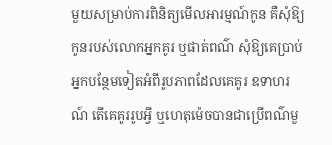មួយសម្រាប់ការពិនិត្យមើលអារម្មណ៍កូន គឺសុំឱ្យកូនរបស់លោកអ្នកគូរ ឬផាត់ពណ៌ សុំឱ្យគេប្រាប់អ្នកបន្ថែមទៀតអំពីរូបភាពដែលគេគូរ ឧទាហរណ៍ តើគេគូររូបអ្វី ឬហេតុម៉េចបានជាប្រើពណ៌មួ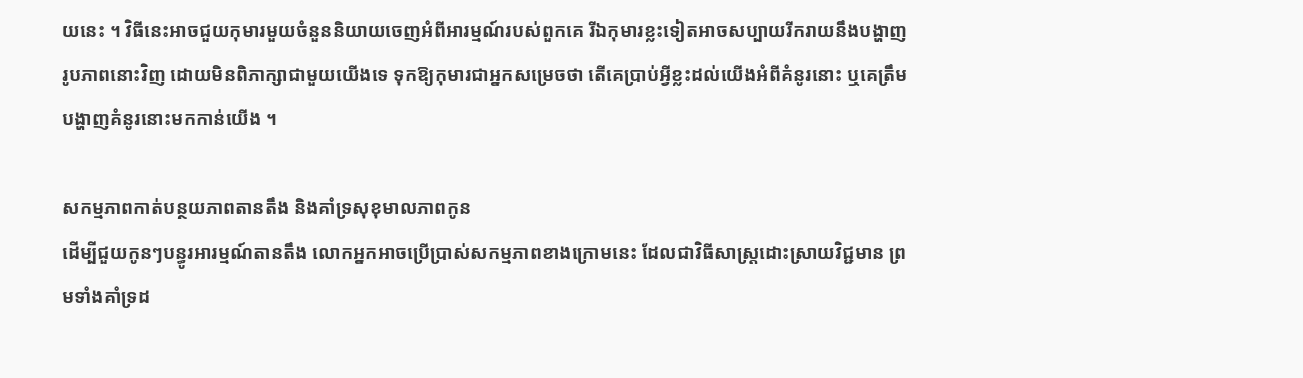យនេះ ។ វិធីនេះអាចជួយកុមារមួយចំនួននិយាយចេញអំពីអារម្មណ៍របស់ពួកគេ រីឯកុមារខ្លះទៀតអាចសប្បាយរីករាយនឹងបង្ហាញរូបភាពនោះវិញ ដោយមិនពិភាក្សាជាមួយយើងទេ ទុកឱ្យកុមារជាអ្នកសម្រេចថា តើគេប្រាប់អ្វីខ្លះដល់យើងអំពីគំនូរនោះ ឬគេត្រឹមបង្ហាញគំនូរនោះមកកាន់យើង ។

សកម្មភាពកាត់បន្ថយភាពតានតឹង និងគាំទ្រសុខុមាលភាពកូន
ដើម្បីជួយកូនៗបន្ធូរអារម្មណ៍តានតឹង លោកអ្នកអាចប្រើប្រាស់សកម្មភាពខាងក្រោមនេះ ដែលជាវិធីសាស្ត្រដោះស្រាយវិជ្ជមាន ព្រមទាំងគាំទ្រដ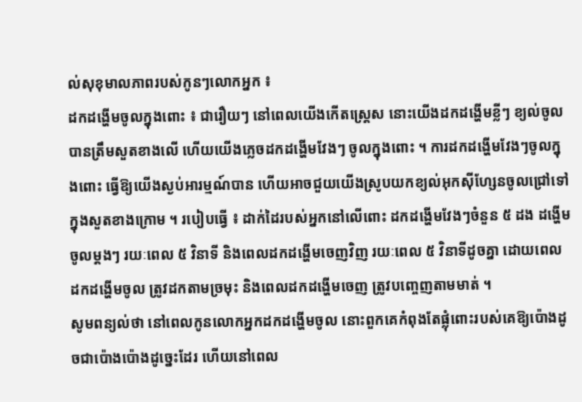ល់សុខុមាលភាពរបស់កូនៗលោកអ្នក ៖
ដកដង្ហើមចូលក្នុងពោះ ៖ ជារឿយៗ នៅពេលយើងកើតស្ត្រេស នោះយើងដកដង្ហើមខ្លីៗ ខ្យល់ចូលបានត្រឹមសួតខាងលើ ហើយយើងភ្លេចដកដង្ហើមវែងៗ ចូលក្នុងពោះ ។ ការដកដង្ហើមវែងៗចូលក្នុងពោះ ធ្វើឱ្យយើងស្ងប់អារម្មណ៍បាន ហើយអាចជួយយើងស្រូបយកខ្យល់អុកស៊ីហ្សែនចូលជ្រៅទៅក្នុងសួតខាងក្រោម ។ របៀបធ្វើ ៖ ដាក់ដៃរបស់អ្នកនៅលើពោះ ដកដង្ហើមវែងៗចំនួន ៥ ដង ដង្ហើមចូលម្ដងៗ រយៈពេល ៥ វិនាទី និងពេលដកដង្ហើមចេញវិញ រយៈពេល ៥ វិនាទីដូចគ្នា ដោយពេលដកដង្ហើមចូល ត្រូវដកតាមច្រមុះ និងពេលដកដង្ហើមចេញ ត្រូវបញ្ចេញតាមមាត់ ។
សូមពន្យល់ថា នៅពេលកូនលោកអ្នកដកដង្ហើមចូល នោះពួកគេកំពុងតែផ្លុំពោះរបស់គេឱ្យប៉ោងដូចជាប៉ោងប៉ោងដូច្នេះដែរ ហើយនៅពេល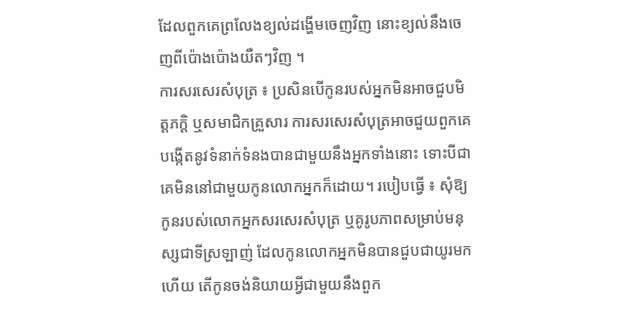ដែលពួកគេព្រលែងខ្យល់ដង្ហើមចេញវិញ នោះខ្យល់នឹងចេញពីប៉ោងប៉ោងយឺតៗវិញ ។
ការសរសេរសំបុត្រ ៖ ប្រសិនបើកូនរបស់អ្នកមិនអាចជួបមិត្តភក្ដិ ឬសមាជិកគ្រួសារ ការសរសេរសំបុត្រអាចជួយពួកគេបង្កើតនូវទំនាក់ទំនងបានជាមួយនឹងអ្នកទាំងនោះ ទោះបីជាគេមិននៅជាមួយកូនលោកអ្នកក៏ដោយ។ របៀបធ្វើ ៖ សុំឱ្យកូនរបស់លោកអ្នកសរសេរសំបុត្រ ឬគូរូបភាពសម្រាប់មនុស្សជាទីស្រឡាញ់ ដែលកូនលោកអ្នកមិនបានជួបជាយូរមកហើយ តើកូនចង់និយាយអ្វីជាមួយនឹងពួក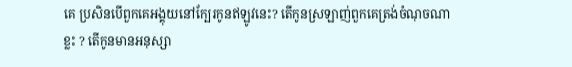គេ ប្រសិនបើពួកគេអង្គុយនៅក្បែរកូនឥឡូវនេះ? តើកូនស្រឡាញ់ពួកគេត្រង់ចំណុចណាខ្លះ ? តើកូនមានអនុស្សា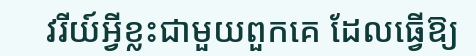វរីយ៍អ្វីខ្លះជាមួយពួកគេ ដែលធ្វើឱ្យ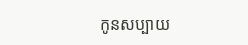កូនសប្បាយ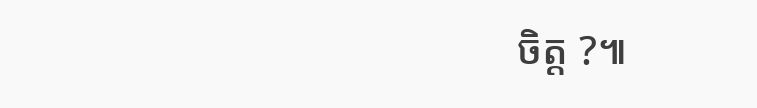ចិត្ត ?៕